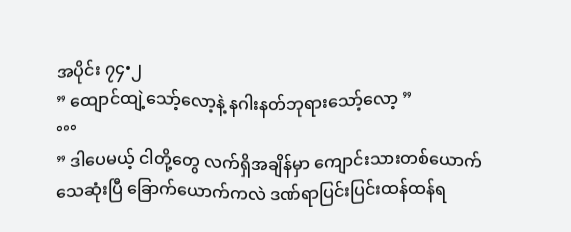အပိုင်း ၇၄•၂
” ထျောင်ထျဲ့သော့်လော့နဲ့ နဂါးနတ်ဘုရားသော့်လော့ ”
°°°
” ဒါပေမယ့် ငါတို့တွေ လက်ရှိအချိန်မှာ ကျောင်းသားတစ်ယောက်သေဆုံးပြီ ခြောက်ယောက်ကလဲ ဒဏ်ရာပြင်းပြင်းထန်ထန်ရ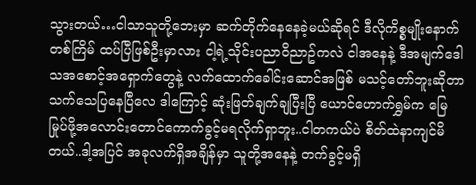သွားတယ်…ငါသာသူတို့ဘေးမှာ ဆက်တိုက်နေနေခဲ့မယ်ဆိုရင် ဒီလိုကိစ္စမျိုးနောက်တစ်ကြိမ် ထပ်ပြီဖြစ်ဦးမှာလား ငါ့ရဲ့သိုင်းပညာ၀ိညာဥ်ကလဲ ငါအနေနဲ့ ဒီအမျက်ဒေါသအစောင့်အရှောက်တွေနဲ့ လက်ထောက်ခေါင်းဆောင်အဖြစ် မသင့်တော်ဘူးဆိုတာ သက်သေပြနေပြီလေ ဒါကြောင့် ဆုံးဖြတ်ချက်ချပြီးပြီ ယောင်ဟောက်ရွှမ်က မြေမြုပ်ဖို့အလောင်းတောင်ကောက်ခွင့်မရလိုက်ရှာဘူး..ငါတကယ်ပဲ စိတ်ထဲနာကျင်မိတယ်..ဒါ့အပြင် အခုလက်ရှိအချိန်မှာ သူတို့အနေနဲ့ တက်ခွင့်မရှိ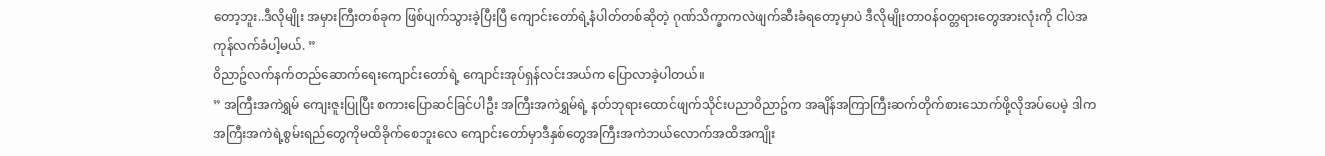တော့ဘူး..ဒီလိုမျိုး အမှားကြီးတစ်ခုက ဖြစ်ပျက်သွားခဲ့ပြီးပြီ ကျောင်းတော်ရဲ့နံပါတ်တစ်ဆိုတဲ့ ဂုဏ်သိက္ခာကလဲဖျက်ဆီးခံရတော့မှာပဲ ဒီလိုမျိုးတာ၀န်၀တ္တရားတွေအားလုံးကို ငါပဲအကုန်လက်ခံပါ့မယ်. ”
၀ိညာဥ်လက်နက်တည်ဆောက်ရေးကျောင်းတော်ရဲ့ ကျောင်းအုပ်ရှန်လင်းအယ်က ပြောလာခဲ့ပါတယ်။
” အကြီးအကဲရွှမ် ကျေးဇူးပြုပြီး စကားပြောဆင်ခြင်ပါဦး အကြီးအကဲရွှမ်ရဲ့ နတ်ဘုရားထောင်ဖျက်သိုင်းပညာ၀ိညာဥ်က အချိန်အကြာကြီးဆက်တိုက်စားသောက်ဖို့လိုအပ်ပေမဲ့ ဒါကအကြီးအကဲရဲ့စွမ်းရည်တွေကိုမထိခိုက်စေဘူးလေ ကျောင်းတော်မှာဒီနှစ်တွေအကြီးအကဲဘယ်လောက်အထိအကျိုး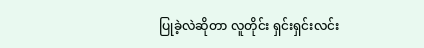ပြုခဲ့လဲဆိုတာ လူတိုင်း ရှင်းရှင်းလင်း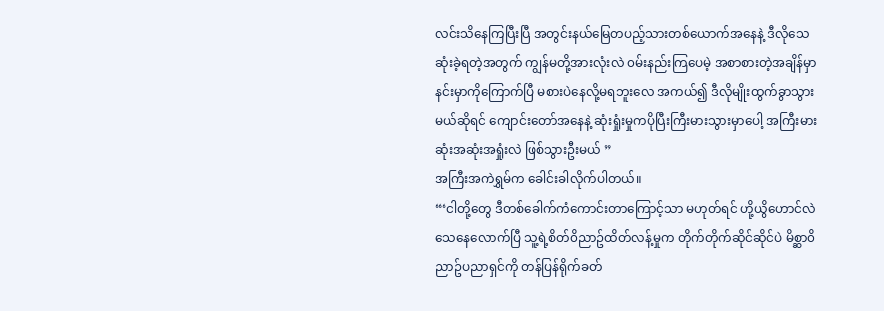လင်းသိနေကြပြီးပြီ အတွင်းနယ်မြေတပည့်သားတစ်ယောက်အနေနဲ့ ဒီလိုသေဆုံးခဲ့ရတဲ့အတွက် ကျွန်မတို့အားလုံးလဲ ၀မ်းနည်းကြပေမဲ့ အစာစားတဲ့အချိန်မှာ နင်းမှာကိုကြောက်ပြီ မစားပဲနေလို့မရဘူးလေ အကယ်၍ ဒီလိုမျိုးထွက်ခွာသွားမယ်ဆိုရင် ကျောင်းတော်အနေနဲ့ ဆုံးရှုံးမှုကပိုပြီးကြီးမားသွားမှာပေါ့ အကြီးမားဆုံးအဆုံးအရှုံးလဲ ဖြစ်သွားဦးမယ် ”
အကြီးအကဲရွှမ်က ခေါင်းခါလိုက်ပါတယ်။
“‘ငါတို့တွေ ဒီတစ်ခေါက်ကံကောင်းတာကြောင့်သာ မဟုတ်ရင် ဟို့ယွိဟောင်လဲသေနေလောက်ပြီ သူ့ရဲ့စိတ်၀ိညာဥ်ထိတ်လန့်မှုက တိုက်တိုက်ဆိုင်ဆိုင်ပဲ မိစ္ဆာ၀ိညာဥ်ပညာရှင်ကို တန်ပြန်ရိုက်ခတ်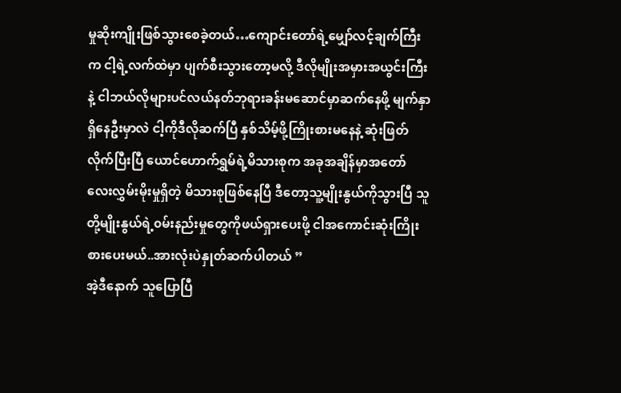မှုဆိုးကျိုးဖြစ်သွားစေခဲ့တယ်…ကျောင်းတော်ရဲ့မျှော်လင့်ချက်ကြီးက ငါ့ရဲ့လက်ထဲမှာ ပျက်စီးသွားတော့မလို့ ဒီလိုမျိုးအမှားအယွင်းကြီးနဲ့ ငါဘယ်လိုများပင်လယ်နတ်ဘုရားခန်းမဆောင်မှာဆက်နေဖို့ မျက်နှာရှိနေဦးမှာလဲ ငါ့ကိုဒီလိုဆက်ပြီ နှစ်သိမ့်ဖို့ကြိုးစားမနေနဲ့ ဆုံးဖြတ်လိုက်ပြီးပြီ ယောင်ဟောက်ရွှမ်ရဲ့မိသားစုက အခုအချိန်မှာအတော်လေးလွှမ်းမိုးမှုရှိတဲ့ မိသားစုဖြစ်နေပြီ ဒီတော့သူ့မျိုးနွယ်ကိုသွားပြီ သူတို့မျိုးနွယ်ရဲ့၀မ်းနည်းမှုတွေကိုဖယ်ရှားပေးဖို့ ငါအကောင်းဆုံးကြိုးစားပေးမယ်..အားလုံးပဲနှုတ်ဆက်ပါတယ် ”
အဲ့ဒီနောက် သူပြောပြီ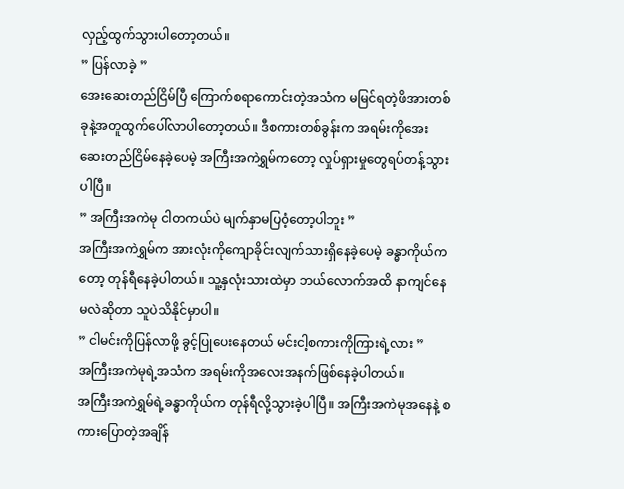လှည့်ထွက်သွားပါတော့တယ်။
” ပြန်လာခဲ့ ”
အေးဆေးတည်ငြိမ်ပြီ ကြောက်စရာကောင်းတဲ့အသံက မမြင်ရတဲ့ဖိအားတစ်ခုနဲ့အတူထွက်ပေါ်လာပါတော့တယ်။ ဒီစကားတစ်ခွန်းက အရမ်းကိုအေးဆေးတည်ငြိမ်နေခဲ့ပေမဲ့ အကြီးအကဲရွှမ်ကတော့ လှုပ်ရှားမှုတွေရပ်တန့်သွားပါပြီ။
” အကြီးအကဲမု ငါတကယ်ပဲ မျက်နှာမပြ၀ံ့တော့ပါဘူး ”
အကြီးအကဲရွှမ်က အားလုံးကိုကျောခိုင်းလျက်သားရှိနေခဲ့ပေမဲ့ ခန္ဓာကိုယ်ကတော့ တုန်ရီနေခဲ့ပါတယ်။ သူ့နှလုံးသားထဲမှာ ဘယ်လောက်အထိ နာကျင်နေမလဲဆိုတာ သူပဲသိနိုင်မှာပါ။
” ငါမင်းကိုပြန်လာဖို့ ခွင့်ပြုပေးနေတယ် မင်းငါ့စကားကိုကြားရဲ့လား ”
အကြီးအကဲမုရဲ့အသံက အရမ်းကိုအလေးအနက်ဖြစ်နေခဲ့ပါတယ်။
အကြီးအကဲရွှမ်ရဲ့ခန္ဓာကိုယ်က တုန်ရီလို့သွားခဲ့ပါပြီ။ အကြီးအကဲမုအနေနဲ့ စကားပြောတဲ့အချိန်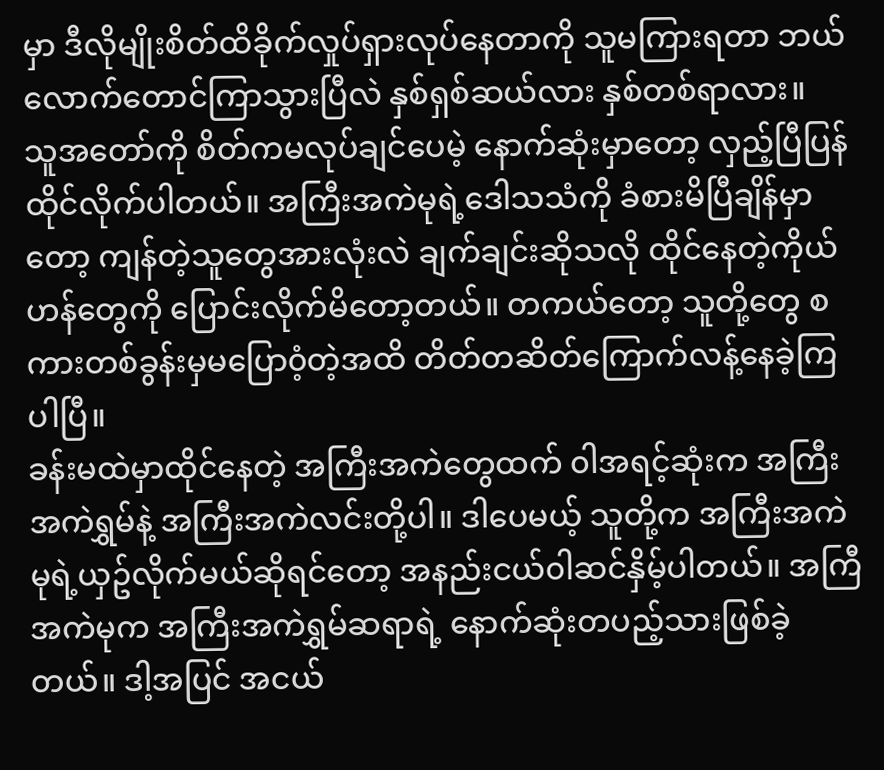မှာ ဒီလိုမျိုးစိတ်ထိခိုက်လှုပ်ရှားလုပ်နေတာကို သူမကြားရတာ ဘယ်လောက်တောင်ကြာသွားပြီလဲ နှစ်ရှစ်ဆယ်လား နှစ်တစ်ရာလား။
သူအတော်ကို စိတ်ကမလုပ်ချင်ပေမဲ့ နောက်ဆုံးမှာတော့ လှည့်ပြီပြန်ထိုင်လိုက်ပါတယ်။ အကြီးအကဲမုရဲ့ဒေါသသံကို ခံစားမိပြီချိန်မှာတော့ ကျန်တဲ့သူတွေအားလုံးလဲ ချက်ချင်းဆိုသလို ထိုင်နေတဲ့ကိုယ်ဟန်တွေကို ပြောင်းလိုက်မိတော့တယ်။ တကယ်တော့ သူတို့တွေ စကားတစ်ခွန်းမှမပြော၀ံ့တဲ့အထိ တိတ်တဆိတ်ကြောက်လန့်နေခဲ့ကြပါပြီ။
ခန်းမထဲမှာထိုင်နေတဲ့ အကြီးအကဲတွေထက် ၀ါအရင့်ဆုံးက အကြီးအကဲရွှမ်နဲ့ အကြီးအကဲလင်းတို့ပါ။ ဒါပေမယ့် သူတို့က အကြီးအကဲမုရဲ့ယှဥ်လိုက်မယ်ဆိုရင်တော့ အနည်းငယ်၀ါဆင်နှိမ့်ပါတယ်။ အကြီအကဲမုက အကြီးအကဲရွှမ်ဆရာရဲ့ နောက်ဆုံးတပည့်သားဖြစ်ခဲ့တယ်။ ဒါ့အပြင် အငယ်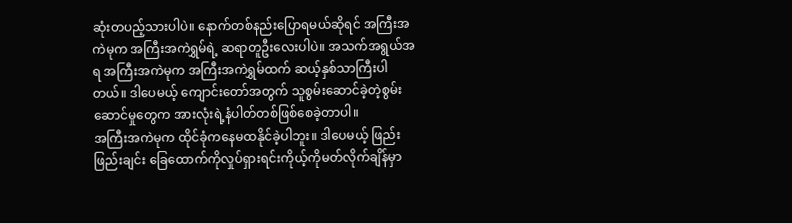ဆုံးတပည့်သားပါပဲ။ နောက်တစ်နည်းပြောရမယ်ဆိုရင် အကြီးအကဲမုက အကြီးအကဲရွှမ်ရဲ့ ဆရာတူဦးလေးပါပဲ။ အသက်အရွယ်အရ အကြီးအကဲမုက အကြီးအကဲရွှမ်ထက် ဆယ့်နှစ်သာကြီးပါတယ်။ ဒါပေမယ့် ကျောင်းတော်အတွက် သူစွမ်းဆောင်ခဲ့တဲ့စွမ်းဆောင်မှုတွေက အားလုံးရဲ့နံပါတ်တစ်ဖြစ်စေခဲ့တာပါ။
အကြီးအကဲမုက ထိုင်ခုံကနေမထနိုင်ခဲ့ပါဘူး။ ဒါပေမယ့် ဖြည်းဖြည်းချင်း ခြေထောက်ကိုလှုပ်ရှားရင်းကိုယ့်ကိုမတ်လိုက်ချိန်မှာ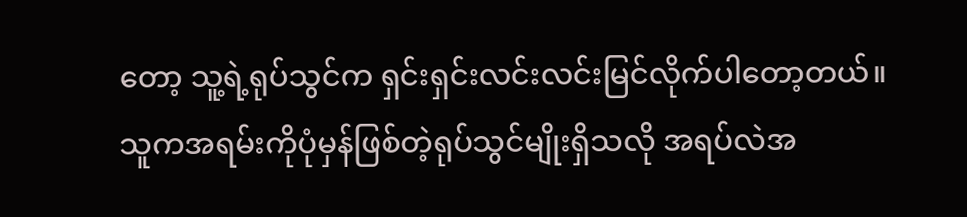တော့ သူ့ရဲ့ရုပ်သွင်က ရှင်းရှင်းလင်းလင်းမြင်လိုက်ပါတော့တယ်။
သူကအရမ်းကိုပုံမှန်ဖြစ်တဲ့ရုပ်သွင်မျိုးရှိသလို အရပ်လဲအ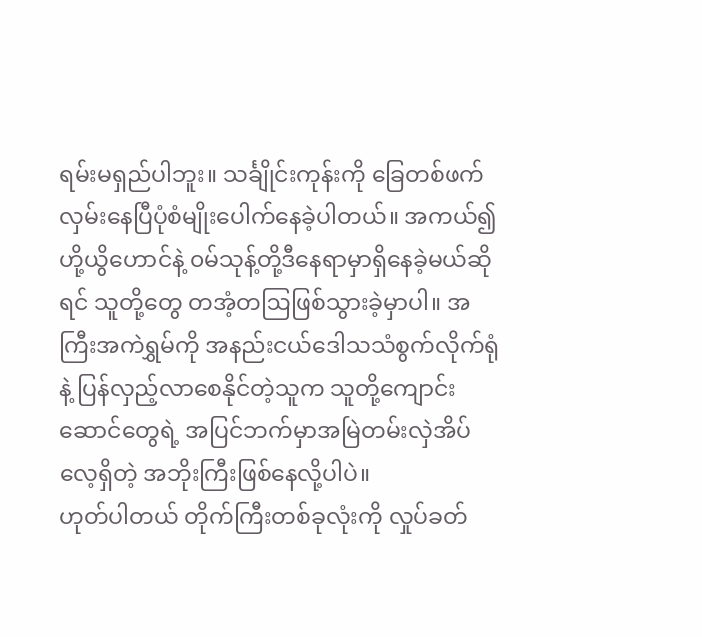ရမ်းမရှည်ပါဘူး။ သင်္ချိုင်းကုန်းကို ခြေတစ်ဖက်လှမ်းနေပြီပုံစံမျိုးပေါက်နေခဲ့ပါတယ်။ အကယ်၍ ဟို့ယွိဟောင်နဲ့ ၀မ်သုန့်တို့ဒီနေရာမှာရှိနေခဲ့မယ်ဆိုရင် သူတို့တွေ တအံ့တဩဖြစ်သွားခဲ့မှာပါ။ အကြီးအကဲရွှမ်ကို အနည်းငယ်ဒေါသသံစွက်လိုက်ရုံနဲ့ ပြန်လှည့်လာစေနိုင်တဲ့သူက သူတို့ကျောင်းဆောင်တွေရဲ့ အပြင်ဘက်မှာအမြဲတမ်းလှဲအိပ်လေ့ရှိတဲ့ အဘိုးကြီးဖြစ်နေလို့ပါပဲ။
ဟုတ်ပါတယ် တိုက်ကြီးတစ်ခုလုံးကို လှုပ်ခတ်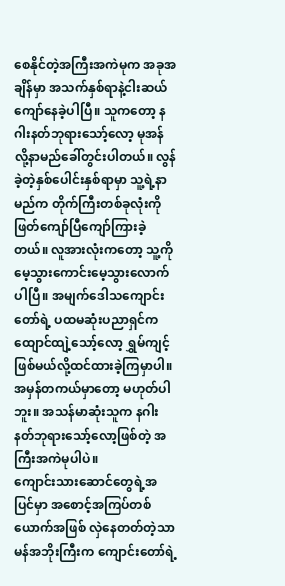စေနိုင်တဲ့အကြီးအကဲမုက အခုအချိန်မှာ အသက်နှစ်ရာနဲ့ငါးဆယ်ကျော်နေခဲ့ပါပြီ။ သူကတော့ နဂါးနတ်ဘုရားသော့်လော့ မုအန်လို့နာမည်ခေါ်တွင်းပါတယ်။ လွန်ခဲ့တဲ့နှစ်ပေါင်းနှစ်ရာမှာ သူ့ရဲ့နာမည်က တိုက်ကြီးတစ်ခုလုံးကို ဖြတ်ကျော်ပြီကျော်ကြားခဲ့တယ်။ လူအားလုံးကတော့ သူ့ကိုမေ့သွားကောင်းမေ့သွားလောက်ပါပြီ။ အမျက်ဒေါသကျောင်းတော်ရဲ့ ပထမဆုံးပညာရှင်က ထျောင်ထျဲ့သော့်လော့ ရွှမ်ကျင့်ဖြစ်မယ်လို့ထင်ထားခဲ့ကြမှာပါ။ အမှန်တကယ်မှာတော့ မဟုတ်ပါဘူး။ အသန်မာဆုံးသူက နဂါးနတ်ဘုရားသော့်လော့ဖြစ်တဲ့ အကြီးအကဲမုပါပဲ။
ကျောင်းသားဆောင်တွေရဲ့အပြင်မှာ အစောင့်အကြပ်တစ်ယောက်အဖြစ် လှဲနေတတ်တဲ့သာမန်အဘိုးကြီးက ကျောင်းတော်ရဲ့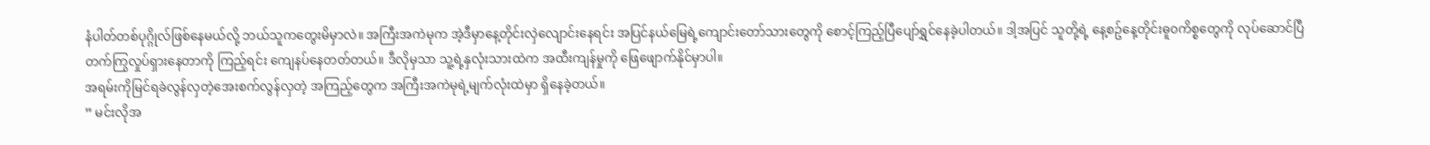နံပါတ်တစ်ပုဂ္ဂိုလ်ဖြစ်နေမယ်လို့ ဘယ်သူကတွေးမိမှာလဲ။ အကြီးအကဲမုက အဲ့ဒီမှာနေ့တိုင်းလှဲလျောင်းနေရင်း အပြင်နယ်မြေရဲ့ကျောင်းတော်သားတွေကို စောင့်ကြည့်ပြီပျော်ရွှင်နေခဲ့ပါတယ်။ ဒါ့အပြင် သူတို့ရဲ့ နေ့စဥ်နေ့တိုင်းဓူ၀ကိစ္စတွေကို လုပ်ဆောင်ပြီ တက်ကြွလှုပ်ရှားနေတာကို ကြည့်ရင်း ကျေနပ်နေတတ်တယ်။ ဒီလိုမှသာ သူ့ရဲ့နှလုံးသားထဲက အထီးကျန်မှုကို ဖြေဖျောက်နိုင်မှာပါ။
အရမ်းကိုမြင်ရခဲလွန်လှတဲ့အေးစက်လွန်လှတဲ့ အကြည့်တွေက အကြီးအကဲမုရဲ့မျက်လုံးထဲမှာ ရှိနေခဲ့တယ်။
” မင်းလိုအ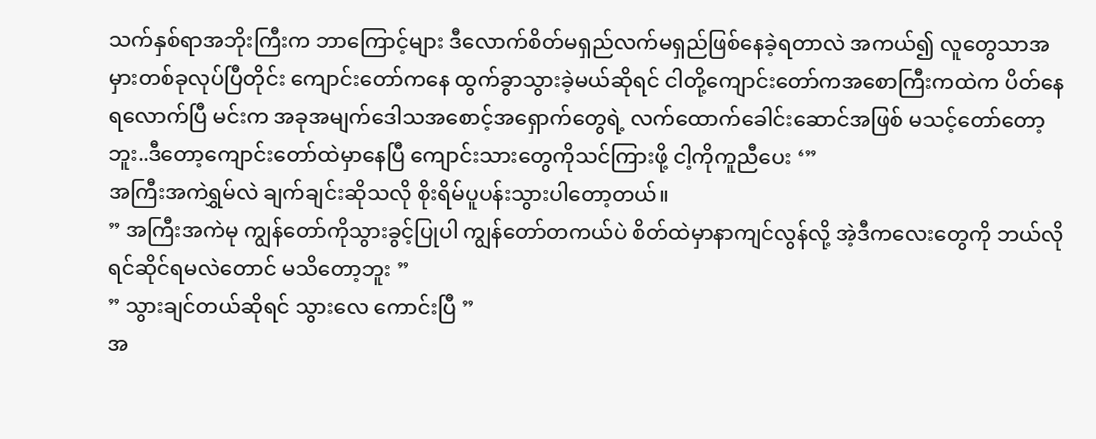သက်နှစ်ရာအဘိုးကြီးက ဘာကြောင့်များ ဒီလောက်စိတ်မရှည်လက်မရှည်ဖြစ်နေခဲ့ရတာလဲ အကယ်၍ လူတွေသာအမှားတစ်ခုလုပ်ပြီတိုင်း ကျောင်းတော်ကနေ ထွက်ခွာသွားခဲ့မယ်ဆိုရင် ငါတို့ကျောင်းတော်ကအစောကြီးကထဲက ပိတ်နေရလောက်ပြီ မင်းက အခုအမျက်ဒေါသအစောင့်အရှောက်တွေရဲ့ လက်ထောက်ခေါင်းဆောင်အဖြစ် မသင့်တော်တော့ဘူး..ဒီတော့ကျောင်းတော်ထဲမှာနေပြီ ကျောင်းသားတွေကိုသင်ကြားဖို့ ငါ့ကိုကူညီပေး ‘”
အကြီးအကဲရွှမ်လဲ ချက်ချင်းဆိုသလို စိုးရိမ်ပူပန်းသွားပါတော့တယ်။
” အကြီးအကဲမု ကျွန်တော်ကိုသွားခွင့်ပြုပါ ကျွန်တော်တကယ်ပဲ စိတ်ထဲမှာနာကျင်လွန်လို့ အဲ့ဒီကလေးတွေကို ဘယ်လိုရင်ဆိုင်ရမလဲတောင် မသိတော့ဘူး ”
” သွားချင်တယ်ဆိုရင် သွားလေ ကောင်းပြီ ”
အ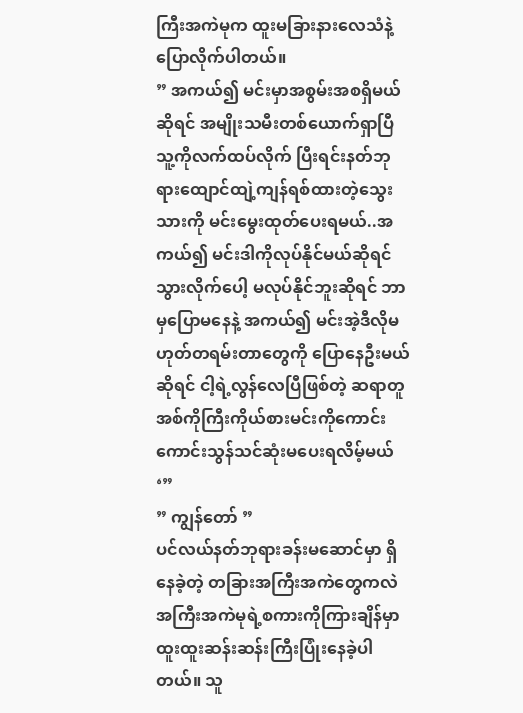ကြီးအကဲမုက ထူးမခြားနားလေသံနဲ့ ပြောလိုက်ပါတယ်။
” အကယ်၍ မင်းမှာအစွမ်းအစရှိမယ်ဆိုရင် အမျိုးသမီးတစ်ယောက်ရှာပြီ သူ့ကိုလက်ထပ်လိုက် ပြီးရင်းနတ်ဘုရားထျောင်ထျဲ့ကျန်ရစ်ထားတဲ့သွေးသားကို မင်းမွေးထုတ်ပေးရမယ်..အကယ်၍ မင်းဒါကိုလုပ်နိုင်မယ်ဆိုရင် သွားလိုက်ပေါ့ မလုပ်နိုင်ဘူးဆိုရင် ဘာမှပြောမနေနဲ့ အကယ်၍ မင်းအဲ့ဒီလိုမဟုတ်တရမ်းတာတွေကို ပြောနေဦးမယ်ဆိုရင် ငါ့ရဲ့လွန်လေပြီဖြစ်တဲ့ ဆရာတူအစ်ကိုကြီးကိုယ်စားမင်းကိုကောင်းကောင်းသွန်သင်ဆုံးမပေးရလိမ့်မယ် ‘”
” ကျွန်တော် ”
ပင်လယ်နတ်ဘုရားခန်းမဆောင်မှာ ရှိနေခဲ့တဲ့ တခြားအကြီးအကဲတွေကလဲ အကြီးအကဲမုရဲ့စကားကိုကြားချိန်မှာ ထူးထူးဆန်းဆန်းကြီးပြုံးနေခဲ့ပါတယ်။ သူ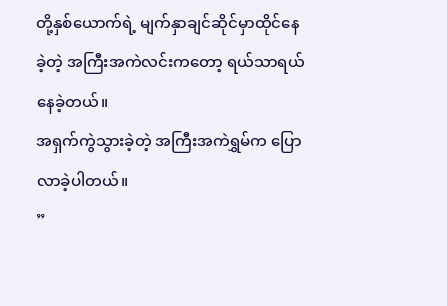တို့နှစ်ယောက်ရဲ့ မျက်နှာချင်ဆိုင်မှာထိုင်နေခဲ့တဲ့ အကြီးအကဲလင်းကတော့ ရယ်သာရယ်နေခဲ့တယ်။
အရှက်ကွဲသွားခဲ့တဲ့ အကြီးအကဲရွှမ်က ပြောလာခဲ့ပါတယ်။
”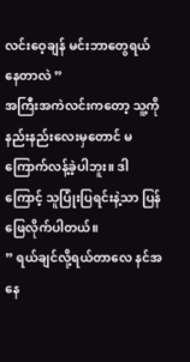လင်းဝေ့ချန် မင်းဘာတွေရယ်နေတာလဲ ”
အကြီးအကဲလင်းကတော့ သူ့ကိုနည်းနည်းလေးမှတောင် မကြောက်လန့်ခဲ့ပါဘူး။ ဒါကြောင့် သူပြုံးပြရင်းနဲ့သာ ပြန်ဖြေလိုက်ပါတယ်။
” ရယ်ချင်လို့ရယ်တာလေ နင်အနေ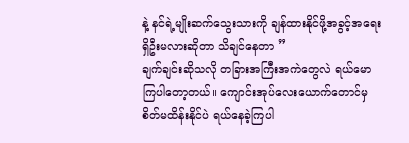နဲ့ နင်ရဲ့မျိုးဆက်သွေးသားကို ချန်ထားနိုင်ဖို့အခွင့်အရေးရှိဦးမလားဆိုတာ သိချင်နေတာ ”
ချက်ချင်းဆိုသလို တခြားအကြီးအကဲတွေလဲ ရယ်မောကြပါတော့တယ်။ ကျောင်းအုပ်လေးယောက်တောင်မှ စိတ်မထိန်းနိုင်ပဲ ရယ်နေခဲ့ကြပါ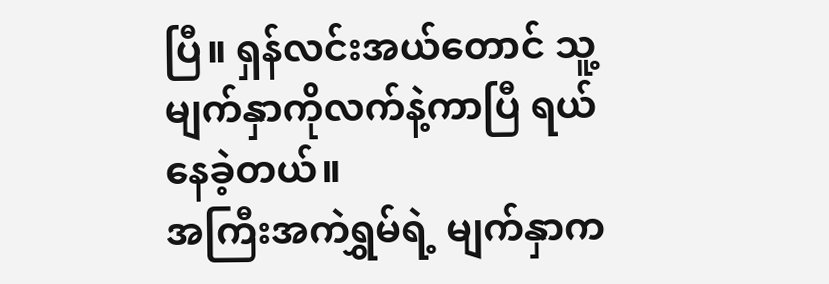ပြီ။ ရှန်လင်းအယ်တောင် သူ့မျက်နှာကိုလက်နဲ့ကာပြီ ရယ်နေခဲ့တယ်။
အကြီးအကဲရွှမ်ရဲ့ မျက်နှာက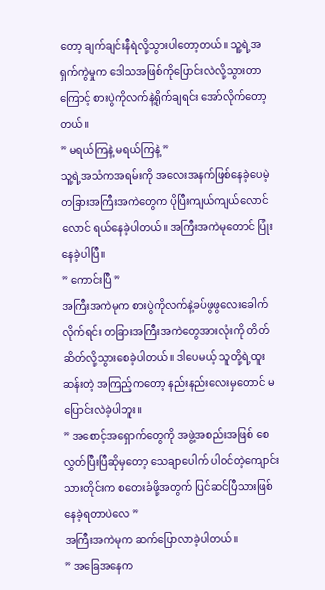တော့ ချက်ချင်းနီရဲလို့သွားပါတော့တယ်။ သူ့ရဲ့အရှက်ကွဲမှုက ဒေါသအဖြစ်ကိုပြောင်းလဲလို့သွားတာကြောင့် စားပွဲကိုလက်နဲ့ရိုက်ချရင်း အော်လိုက်တော့တယ်။
” မရယ်ကြနဲ့ မရယ်ကြနဲ့ ”
သူ့ရဲ့အသံကအရမ်းကို အလေးအနက်ဖြစ်နေခဲ့ပေမဲ့ တခြားအကြီးအကဲတွေက ပိုပြီးကျယ်ကျယ်လောင်လောင် ရယ်နေခဲ့ပါတယ်။ အကြီးအကဲမုတောင် ပြုံးနေခဲ့ပါပြီ။
” ကောင်းပြီ ”
အကြီးအကဲမုက စားပွဲကိုလက်နဲ့ခပ်ဖွဖွလေးခေါက်လိုက်ရင်း တခြားအကြီးအကဲတွေအားလုံးကို တိတ်ဆိတ်လို့သွားစေခဲ့ပါတယ်။ ဒါပေမယ့် သူတို့ရဲ့ထူးဆန်းတဲ့ အကြည့်ကတော့ နည်းနည်းလေးမှတောင် မပြောင်းလဲခဲ့ပါဘူး။
” အစောင့်အရှောက်တွေကို အဖွဲ့အစည်းအဖြစ် စေလွှတ်ပြီးပြီဆိုမှတော့ သေချာပေါက် ပါ၀င်တဲ့ကျောင်းသားတိုင်းက စတေးခံဖို့အတွက် ပြင်ဆင်ပြီသားဖြစ်နေခဲ့ရတာပဲလေ ”
အကြီးအကဲမုက ဆက်ပြောလာခဲ့ပါတယ်။
” အခြေအနေက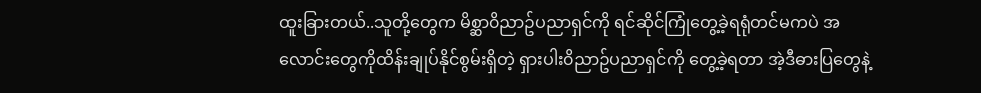ထူးခြားတယ်..သူတို့တွေက မိစ္ဆာ၀ိညာဥ်ပညာရှင်ကို ရင်ဆိုင်ကြုံတွေ့ခဲ့ရရုံတင်မကပဲ အလောင်းတွေကိုထိန်းချုပ်နိုင်စွမ်းရှိတဲ့ ရှားပါး၀ိညာဥ်ပညာရှင်ကို တွေ့ခဲ့ရတာ အဲ့ဒီဓားပြတွေနဲ့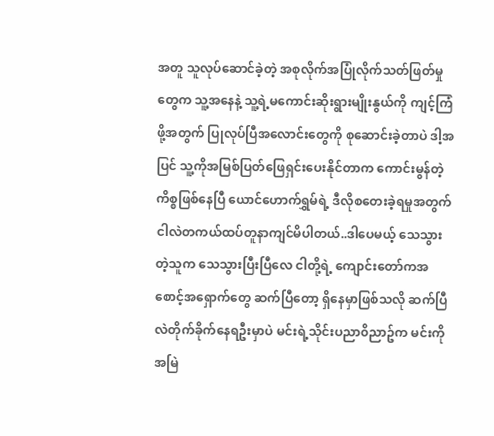အတူ သူလုပ်ဆောင်ခဲ့တဲ့ အစုလိုက်အပြုံလိုက်သတ်ဖြတ်မှုတွေက သူ့အနေနဲ့ သူ့ရဲ့မကောင်းဆိုးရွားမျိုးနွယ်ကို ကျင့်ကြံဖို့အတွက် ပြုလုပ်ပြီအလောင်းတွေကို စုဆောင်းခဲ့တာပဲ ဒါ့အပြင် သူ့ကိုအမြစ်ပြတ်ဖြေရှင်းပေးနိုင်တာက ကောင်းမွန်တဲ့ကိစ္စဖြစ်နေပြီ ယောင်ဟောက်ရွှမ်ရဲ့ ဒီလိုစတေးခဲ့ရမှုအတွက် ငါလဲတကယ်ထပ်တူနာကျင်မိပါတယ်..ဒါပေမယ့် သေသွားတဲ့သူက သေသွားပြီးပြီလေ ငါတို့ရဲ့ ကျောင်းတော်ကအစောင့်အရှောက်တွေ ဆက်ပြီတော့ ရှိနေမှာဖြစ်သလို ဆက်ပြီလဲတိုက်ခိုက်နေရဦးမှာပဲ မင်းရဲ့သိုင်းပညာ၀ိညာဥ်က မင်းကိုအမြဲ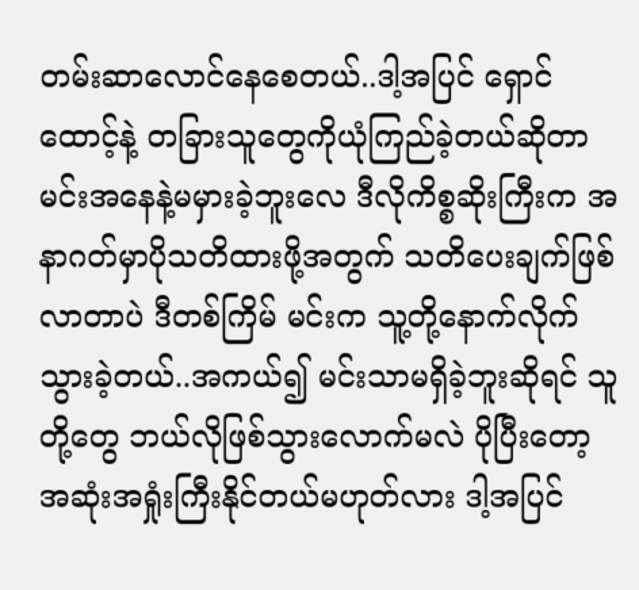တမ်းဆာလောင်နေစေတယ်..ဒါ့အပြင် ရှောင်ထောင့်နဲ့ တခြားသူတွေကိုယုံကြည်ခဲ့တယ်ဆိုတာ မင်းအနေနဲ့မမှားခဲ့ဘူးလေ ဒီလိုကိစ္စဆိုးကြီးက အနာဂတ်မှာပိုသတိထားဖို့အတွက် သတိပေးချက်ဖြစ်လာတာပဲ ဒီတစ်ကြိမ် မင်းက သူ့တို့နောက်လိုက်သွားခဲ့တယ်..အကယ်၍ မင်းသာမရှိခဲ့ဘူးဆိုရင် သူတို့တွေ ဘယ်လိုဖြစ်သွားလောက်မလဲ ပိုပြီးတော့ အဆုံးအရှုံးကြီးနိုင်တယ်မဟုတ်လား ဒါ့အပြင်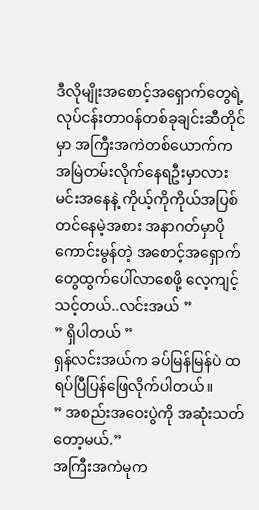ဒီလိုမျိုးအစောင့်အရှောက်တွေရဲ့ လုပ်ငန်းတာ၀န်တစ်ခုချင်းဆီတိုင်မှာ အကြီးအကဲတစ်ယောက်က အမြဲတမ်းလိုက်နေရဦးမှာလား မင်းအနေနဲ့ ကိုယ့်ကိုကိုယ်အပြစ်တင်နေမဲ့အစား အနာဂတ်မှာပိုကောင်းမွန်တဲ့ အစောင့်အရှောက်တွေထွက်ပေါ်လာစေဖို့ လေ့ကျင့်သင့်တယ်..လင်းအယ် ”
” ရှိပါတယ် ”
ရှန်လင်းအယ်က ခပ်မြန်မြန်ပဲ ထရပ်ပြီပြန်ဖြေလိုက်ပါတယ်။
” အစည်းအဝေးပွဲကို အဆုံးသတ်တော့မယ်.”
အကြီးအကဲမုက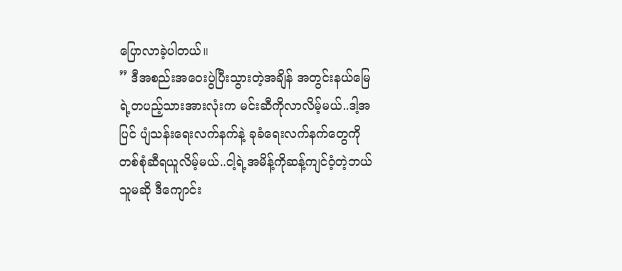ပြောလာခဲ့ပါတယ်။
” ဒီအစည်းအဝေးပွဲပြီးသွားတဲ့အချိန် အတွင်းနယ်မြေရဲ့တပည့်သားအားလုံးက မင်းဆီကိုလာလိမ့်မယ်..ဒါ့အပြင် ပျံသန်းရေးလက်နက်နဲ့ ခုခံရေးလက်နက်တွေကို တစ်စုံဆီရယူလိမ့်မယ်..ငါ့ရဲ့အမိန့်ကိုဆန့်ကျင်၀ံ့တဲ့ဘယ်သူမဆို ဒီကျောင်း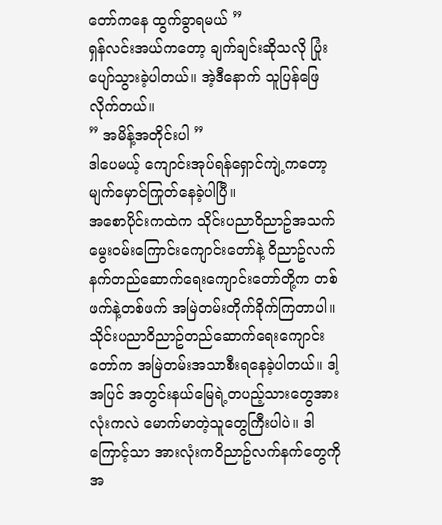တော်ကနေ ထွက်ခွာရမယ် ”
ရှန်လင်းအယ်ကတော့ ချက်ချင်းဆိုသလို ပြုံးပျော်သွားခဲ့ပါတယ်။ အဲ့ဒီနောက် သူပြန်ဖြေလိုက်တယ်။
” အမိန့်အတိုင်းပါ ”
ဒါပေမယ့် ကျောင်းအုပ်ရန်ရှောင်ကျဲ့ကတော့ မျက်မှောင်ကြုတ်နေခဲ့ပါပြီ။
အစောပိုင်းကထဲက သိုင်းပညာ၀ိညာဥ်အသက်မွေး၀မ်းကြောင်းကျောင်းတော်နဲ့ ၀ိညာဥ်လက်နက်တည်ဆောက်ရေးကျောင်းတော်တို့က တစ်ဖက်နဲ့တစ်ဖက် အမြဲတမ်းတိုက်ခိုက်ကြတာပါ။ သိုင်းပညာ၀ိညာဥ်တည်ဆောက်ရေးကျောင်းတော်က အမြဲတမ်းအသာစီးရနေခဲ့ပါတယ်။ ဒါ့အပြင် အတွင်းနယ်မြေရဲ့တပည့်သားတွေအားလုံးကလဲ မောက်မာတဲ့သူတွေကြီးပါပဲ။ ဒါကြောင့်သာ အားလုံးက၀ိညာဥ်လက်နက်တွေကို အ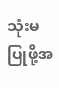သုံးမပြုဖို့အ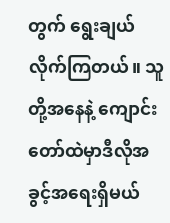တွက် ရွေးချယ်လိုက်ကြတယ်။ သူတို့အနေနဲ့ ကျောင်းတော်ထဲမှာဒီလိုအခွင့်အရေးရှိမယ်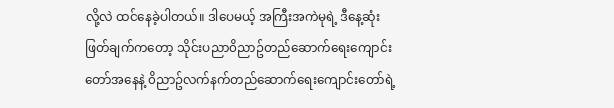လို့လဲ ထင်နေခဲ့ပါတယ်။ ဒါပေမယ့် အကြီးအကဲမုရဲ့ ဒီနေ့ဆုံးဖြတ်ချက်ကတော့ သိုင်းပညာ၀ိညာဥ်တည်ဆောက်ရေးကျောင်းတော်အနေနဲ့ ၀ိညာဥ်လက်နက်တည်ဆောက်ရေးကျောင်းတော်ရဲ့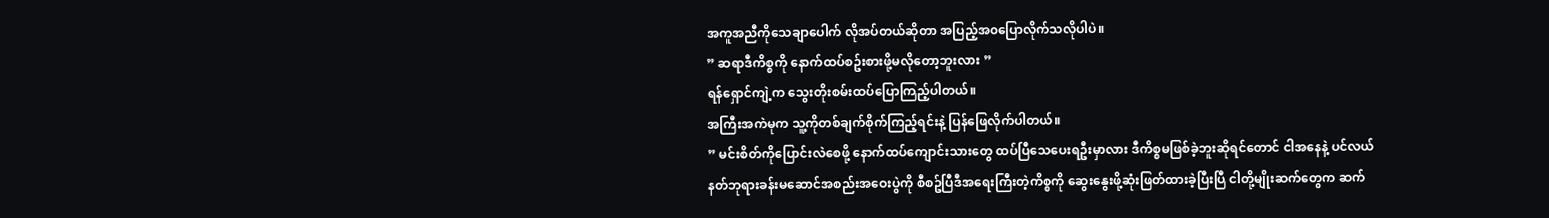အကူအညီကိုသေချာပေါက် လိုအပ်တယ်ဆိုတာ အပြည့်အ၀ပြောလိုက်သလိုပါပဲ။
” ဆရာဒီကိစ္စကို နောက်ထပ်စဥ်းစားဖို့မလိုတော့ဘူးလား ”
ရန်ရှောင်ကျဲ့က သွေးတိုးစမ်းထပ်ပြောကြည့်ပါတယ်။
အကြီးအကဲမုက သူ့ကိုတစ်ချက်စိုက်ကြည့်ရင်းနဲ့ ပြန်ဖြေလိုက်ပါတယ်။
” မင်းစိတ်ကိုပြောင်းလဲစေဖို့ နောက်ထပ်ကျောင်းသားတွေ ထပ်ပြီသေပေးရဦးမှာလား ဒီကိစ္စမဖြစ်ခဲ့ဘူးဆိုရင်တောင် ငါအနေနဲ့ ပင်လယ်နတ်ဘုရားခန်းမဆောင်အစည်းအဝေးပွဲကို စီစဥ်ပြီဒီအရေးကြီးတဲ့ကိစ္စကို ဆွေးနွေးဖို့ဆုံးဖြတ်ထားခဲ့ပြီးပြီ ငါတို့မျိုးဆက်တွေက ဆက်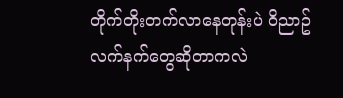တိုက်တိုးတက်လာနေတုန်းပဲ ၀ိညာဥ်လက်နက်တွေဆိုတာကလဲ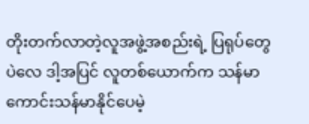တိုးတက်လာတဲ့လူအဖွဲ့အစည်းရဲ့ ပြရုပ်တွေပဲလေ ဒါ့အပြင် လူတစ်ယောက်က သန်မာကောင်းသန်မာနိုင်ပေမဲ့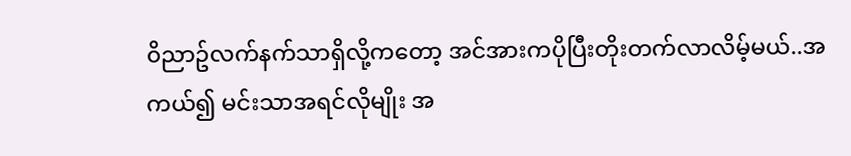၀ိညာဥ်လက်နက်သာရှိလို့ကတော့ အင်အားကပိုပြီးတိုးတက်လာလိမ့်မယ်..အကယ်၍ မင်းသာအရင်လိုမျိုး အ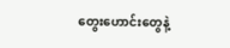တွေးဟောင်းတွေနဲ့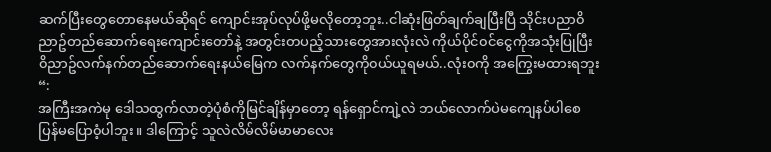ဆက်ပြီးတွေတောနေမယ်ဆိုရင် ကျောင်းအုပ်လုပ်ဖို့မလိုတော့ဘူး..ငါဆုံးဖြတ်ချက်ချပြီးပြီ သိုင်းပညာ၀ိညာဥ်တည်ဆောက်ရေးကျောင်းတော်နဲ့ အတွင်းတပည့်သားတွေအားလုံးလဲ ကိုယ်ပိုင်၀င်ငွေကိုအသုံးပြုပြီး ၀ိညာဥ်လက်နက်တည်ဆောက်ရေးနယ်မြေက လက်နက်တွေကို၀ယ်ယူရမယ်..လုံး၀ကို အကြွေးမထားရဘူး “:
အကြီးအကဲမု ဒေါသထွက်လာတဲ့ပုံစံကိုမြင်ချိန်မှာတော့ ရန်ရှောင်ကျဲ့လဲ ဘယ်လောက်ပဲမကျေနပ်ပါစေ ပြန်မပြော၀ံ့ပါဘူး။ ဒါကြောင့် သူလဲလိမ်လိမ်မာမာလေး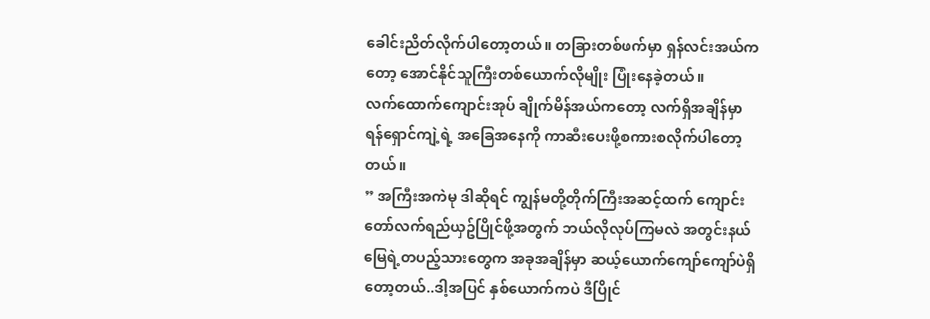ခေါင်းညိတ်လိုက်ပါတော့တယ်။ တခြားတစ်ဖက်မှာ ရှန်လင်းအယ်ကတော့ အောင်နိုင်သူကြီးတစ်ယောက်လိုမျိုး ပြုံးနေခဲ့တယ်။
လက်ထောက်ကျောင်းအုပ် ချိုက်မိန်အယ်ကတော့ လက်ရှိအချိန်မှာ ရန်ရှောင်ကျဲ့ရဲ့ အခြေအနေကို ကာဆီးပေးဖို့စကားစလိုက်ပါတော့တယ်။
” အကြီးအကဲမု ဒါဆိုရင် ကျွန်မတို့တိုက်ကြီးအဆင့်ထက် ကျောင်းတော်လက်ရည်ယှဥ်ပြိုင်ဖို့အတွက် ဘယ်လိုလုပ်ကြမလဲ အတွင်းနယ်မြေရဲ့တပည့်သားတွေက အခုအချိန်မှာ ဆယ့်ယောက်ကျော်ကျော်ပဲရှိတော့တယ်..ဒါ့အပြင် နှစ်ယောက်ကပဲ ဒီပြိုင်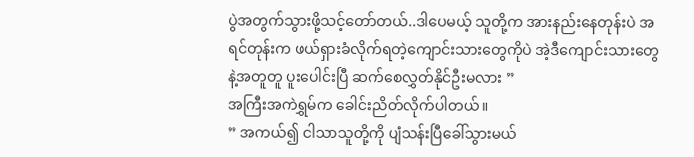ပွဲအတွက်သွားဖို့သင့်တော်တယ်..ဒါပေမယ့် သူတို့က အားနည်းနေတုန်းပဲ အရင်တုန်းက ဖယ်ရှားခံလိုက်ရတဲ့ကျောင်းသားတွေကိုပဲ အဲ့ဒီကျောင်းသားတွေနဲ့အတူတူ ပူးပေါင်းပြီ ဆက်စေလွှတ်နိုင်ဦးမလား ”
အကြီးအကဲရွှမ်က ခေါင်းညိတ်လိုက်ပါတယ်။
” အကယ်၍ ငါသာသူတို့ကို ပျံသန်းပြီခေါ်သွားမယ်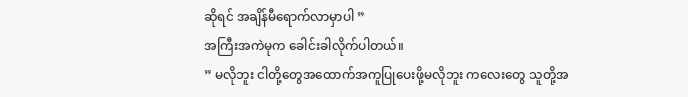ဆိုရင် အချိန်မီရောက်လာမှာပါ ”
အကြီးအကဲမုက ခေါင်းခါလိုက်ပါတယ်။
” မလိုဘူး ငါတို့တွေအထောက်အကူပြုပေးဖို့မလိုဘူး ကလေးတွေ သူတို့အ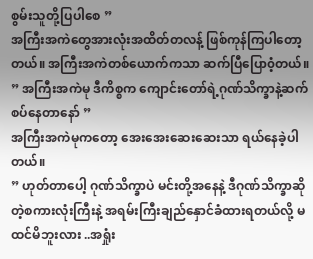စွမ်းသူတို့ပြပါစေ ”
အကြီးအကဲတွေအားလုံးအထိတ်တလန့် ဖြစ်ကုန်ကြပါတော့တယ်။ အကြီးအကဲတစ်ယောက်ကသာ ဆက်ပြီပြော၀ံ့တယ်။
” အကြီးအကဲမု ဒီကိစ္စက ကျောင်းတော်ရဲ့ဂုဏ်သိက္ခာနဲ့ဆက်စပ်နေတာနော် ”
အကြီးအကဲမုကတော့ အေးအေးဆေးဆေးသာ ရယ်နေခဲ့ပါတယ်။
” ဟုတ်တာပေါ့ ဂုဏ်သိက္ခာပဲ မင်းတို့အနေနဲ့ ဒီဂုဏ်သိက္ခာဆိုတဲ့စကားလုံးကြီးနဲ့ အရမ်းကြီးချည်နှောင်ခံထားရတယ်လို့ မထင်မိဘူးလား ..အရှုံး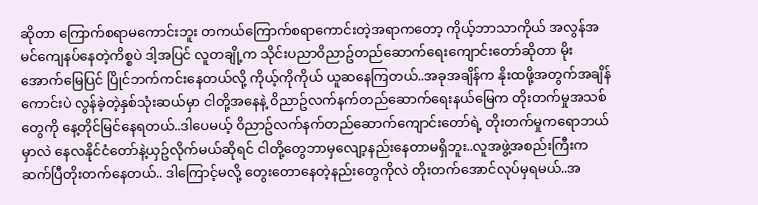ဆိုတာ ကြောက်စရာမကောင်းဘူး တကယ်ကြောက်စရာကောင်းတဲ့အရာကတော့ ကိုယ့်ဘာသာကိုယ် အလွန်အမင်ကျေနပ်နေတဲ့ကိစ္စပဲ ဒါ့အပြင် လူတချို့က သိုင်းပညာ၀ိညာဥ်တည်ဆောက်ရေးကျောင်းတော်ဆိုတာ မိုးအောက်မြေပြင် ပြိုင်ဘက်ကင်းနေတယ်လို့ ကိုယ့်ကိုကိုယ် ယူဆနေကြတယ်..အခုအချိန်က နိုးထဖို့အတွက်အချိန်ကောင်းပဲ လွန်ခဲ့တဲ့နှစ်သုံးဆယ်မှာ ငါတို့အနေနဲ့ ၀ိညာဥ်လက်နက်တည်ဆောက်ရေးနယ်မြေက တိုးတက်မှုအသစ်တွေကို နေ့တိုင်မြင်နေရတယ်..ဒါပေမယ့် ၀ိညာဥ်လက်နက်တည်ဆောက်ကျောင်းတော်ရဲ့ တိုးတက်မှုကရောဘယ်မှာလဲ နေလနိုင်ငံတော်နဲ့ယှဥ်လိုက်မယ်ဆိုရင် ငါတို့တွေဘာမှလျော့နည်းနေတာမရှိဘူး..လူအဖွဲ့အစည်းကြီးကဆက်ပြီတိုးတက်နေတယ်.. ဒါကြောင့်မလို့ တွေးတောနေတဲ့နည်းတွေကိုလဲ တိုးတက်အောင်လုပ်မှရမယ်..အ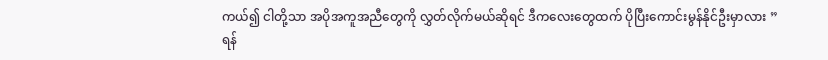ကယ်၍ ငါတို့သာ အပိုအကူအညီတွေကို လွှတ်လိုက်မယ်ဆိုရင် ဒီကလေးတွေထက် ပိုပြီးကောင်းမွန်နိုင်ဦးမှာလား ”
ရန်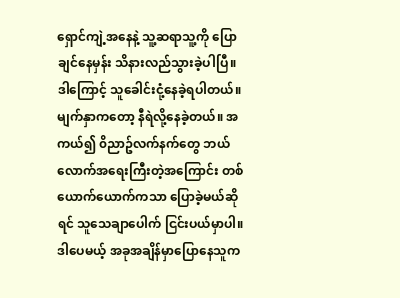ရှောင်ကျဲ့အနေနဲ့ သူ့ဆရာသူ့ကို ပြောချင်နေမှန်း သိနားလည်သွားခဲ့ပါပြီ။ ဒါကြောင့် သူခေါင်းငုံ့နေခဲ့ရပါတယ်။ မျက်နှာကတော့ နီရဲလို့နေခဲ့တယ်။ အကယ်၍ ၀ိညာဥ်လက်နက်တွေ ဘယ်လောက်အရေးကြီးတဲ့အကြောင်း တစ်ယောက်ယောက်ကသာ ပြောခဲ့မယ်ဆိုရင် သူသေချာပေါက် ငြင်းပယ်မှာပါ။ ဒါပေမယ့် အခုအချိန်မှာပြောနေသူက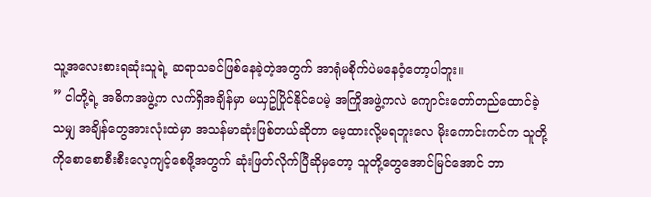သူ့အလေးစားရဆုံးသူရဲ့ ဆရာသခင်ဖြစ်နေခဲ့တဲ့အတွက် အာရုံမစိုက်ပဲမနေ၀ံ့တော့ပါဘူး။
” ငါတို့ရဲ့ အဓိကအဖွဲ့က လက်ရှိအချိန်မှာ မယှဥ်ပြိုင်နိုင်ပေမဲ့ အကြိုအဖွဲ့ကလဲ ကျောင်းတော်တည်ထောင်ခဲ့သမျှ အချိန်တွေအားလုံးထဲမှာ အသန်မာဆုံးဖြစ်တယ်ဆိုတာ မေ့ထားလို့မရဘူးလေ မိုးကောင်းကင်က သူတို့ကိုစောစောစီးစီးလေ့ကျင့်စေဖို့အတွက် ဆုံးဖြတ်လိုက်ပြီဆိုမှတော့ သူတို့တွေအောင်မြင်အောင် ဘာ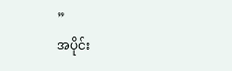”
အပိုင်း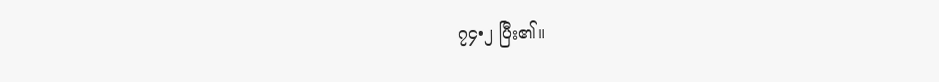၇၄•၂ ပြီး၏။